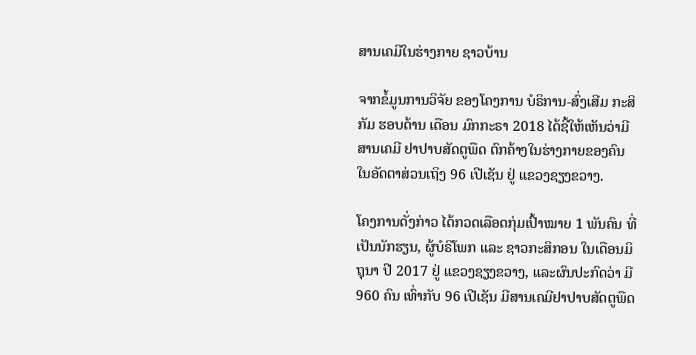ສານເຄມີໃນຮ່າງກາຍ ຊາວບ້ານ

ຈາກຂໍ້ມູນການວິຈັຍ ຂອງໂຄງການ ບໍຣິການ-ສົ່ງເສີມ ກະສິກັມ ຮອບດ້ານ ເດືອນ ມົກກະຣາ 2018 ໄດ້ຊີ້ໃຫ້ເຫັນວ່າມີ ສານເຄມີ ຢາປາບສັດຕູພືດ ຕົກຄ້າງໃນຮ່າງກາຍຂອງຄົນ ໃນອັດຕາສ່ວນເຖິງ 96 ເປີເຊັນ ຢູ່ ແຂວງຊຽງຂວາງ.

ໂຄງການດັ່ງກ່າວ ໄດ້ກວດເລືອດກຸ່ມເປົ້າໝາຍ 1 ພັນຄົນ ທີ່ເປັນນັກຮຽນ, ຜູ້ບໍຣິໂພກ ແລະ ຊາວກະສິກອນ ໃນເດືອນມິຖຸນາ ປີ 2017 ຢູ່ ແຂວງຊຽງຂວາງ, ແລະຜົນປະກົດວ່າ ມີ 960 ຄົນ ເທົ່າກັບ 96 ເປີເຊັນ ມີສານເຄມີຢາປາບສັດຕູພືດ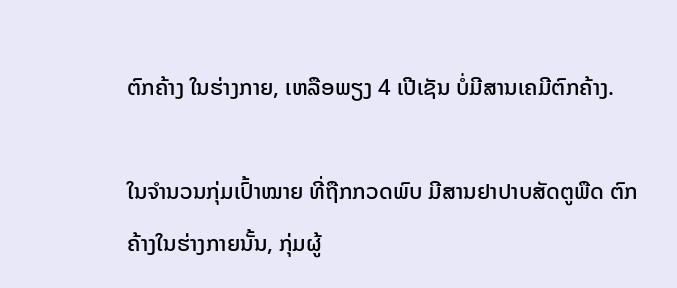ຕົກຄ້າງ ໃນຮ່າງກາຍ, ເຫລືອພຽງ 4 ເປີເຊັນ ບໍ່ມີສານເຄມີຕົກຄ້າງ.

ໃນຈໍານວນກຸ່ມເປົ້າໝາຍ ທີ່ຖືກກວດພົບ ມີສານຢາປາບສັດຕູພືດ ຕົກຄ້າງໃນຮ່າງກາຍນັ້ນ, ກຸ່ມຜູ້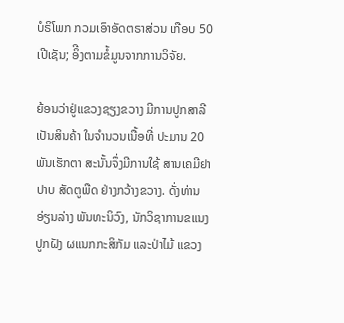ບໍຣິໂພກ ກວມເອົາອັດຕຣາສ່ວນ ເກືອບ 50 ເປີເຊັນ; ອິີງຕາມຂໍ້ມູນຈາກການວິຈັຍ.

ຍ້ອນວ່າຢູ່ແຂວງຊຽງຂວາງ ມີການປູກສາລີເປັນສິນຄ້າ ໃນຈໍານວນເນື້ອທີ່ ປະມານ 20 ພັນເຮັກຕາ ສະນັ້ນຈຶ່ງມີການໃຊ້ ສານເຄມີຢາປາບ ສັດຕູພືດ ຢ່າງກວ້າງຂວາງ. ດັ່ງທ່ານ ອ່ຽນລ່າງ ພັນທະນິວົງ, ນັກວິຊາການຂແນງປູກຝັງ ຜແນກກະສິກັມ ແລະປ່າໄມ້ ແຂວງ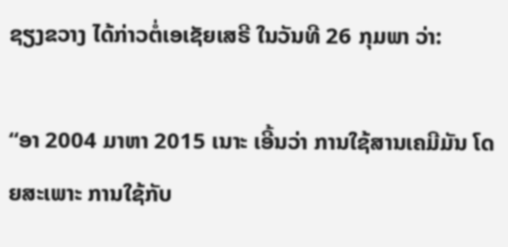ຊຽງຂວາງ ໄດ້ກ່າວຕໍ່ເອເຊັຍເສຣີ ໃນວັນທີ 26 ກຸມພາ ວ່າ:

“ອາ 2004 ມາຫາ 2015 ເນາະ ເອີ້ນວ່າ ການໃຊ້ສານເຄມີມັນ ໂດຍສະເພາະ ການໃຊ້ກັບ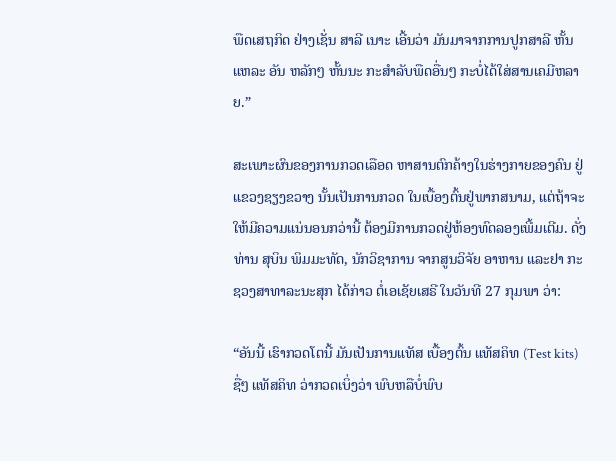ພືດເສຖກິດ ຢ່າງເຊັ່ນ ສາລີ ເນາະ ເອີ້ນວ່າ ມັນມາຈາກການປູກສາລີ ຫັ້ນແຫລະ ອັນ ຫລັກໆ ຫັ້ນນະ ກະສໍາລັບພືດອື່ນໆ ກະບໍ່ໄດ້ໃສ່ສານເຄມີຫລາຍ.”

ສະເພາະຜົນຂອງການກວດເລືອດ ຫາສານຕົກຄ້າງໃນຮ່າງກາຍຂອງຄົນ ຢູ່ແຂວງຊຽງຂວາງ ນັ້ນເປັນການກວດ ໃນເບື້ອງຕົ້ນຢູ່ພາກສນາມ, ແຕ່ຖ້າຈະໃຫ້ມີຄວາມແນ່ນອນກວ່ານີ້ ຕ້ອງມີການກວດຢູ່ຫ້ອງທົດລອງເພີ້ມເຕີມ. ດັ່ງທ່ານ ສຸບິນ ພິມມະທັດ, ນັກວິຊາການ ຈາກສູນວິຈັຍ ອາຫານ ແລະຢາ ກະຊວງສາທາລະນະສຸກ ໄດ້ກ່າວ ຕໍ່ເອເຊັຍເສຣີ ໃນວັນທີ 27 ກຸມພາ ວ່າ:

“ອັນນີ້ ເຮົາກວດໂຕນີ້ ມັນເປັນການແທັສ ເບື້ອງຕົ້ນ ແທັສຄິທ (Test kits) ຊື່ໆ ແທັສຄິທ ວ່າກວດເບິ່ງວ່າ ພົບຫລືບໍ່ພົບ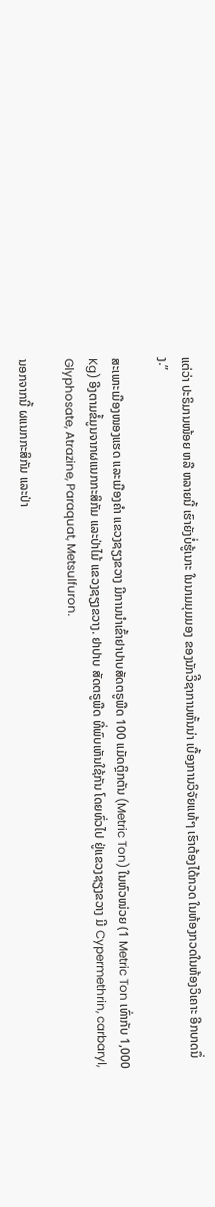ແຕ່ວ່າ ປະຣິມານໜ້ອຍ ຫລື ຫລາຍນີ້ ເຮົາຍັງບໍ່ຮູ້ເນາະ ໃນນາມມຸມມອງ ຂອງນັກວິີຊາການຫັ້ນນ່າ ເບື້ອງການວິຈັຍແທ້ໆ ເຮົາຕ້ອງໄດ້ກວດ ໃນຫ້ອງກວດໃນຫ້ອງວິເຄາະ ອີກບາດນຶ່ງ.”

ສະເພາະເມືອງໜອງແຮດ ແລະເມືອງຄໍາ ແຂວງຊຽງຂວາງ ມີການນໍາເຂົ້າຢາປາບສັດຕຣູພືດ 100 ແມັດຕຼິກຕັນ (Metric Ton) ໃນຫົວໜ່ວຍ (1 Metric Ton ເທົ່າກັບ 1,000 Kg) ອີງຕາມຂໍ້ມູນຈາກຜແນກກະສິກັມ ແລະປ່າໄມ້ ແຂວງຊຽງຂວາງ. ຢາປາບ ສັດຕຣູພືດ ທີ່ພົບເຫັນໃຊ້ກັນ ໂດຍທົ່ວໄປ ຢູ່ແຂວງຊຽງຂວາງ ມີ Cypermethrin, carbaryl, Glyphosate, Atrazine, Paraquat, Metsulfuron.

ນອກຈາກນີ້ ຜແນກກະສິກັມ ແລະປ່າ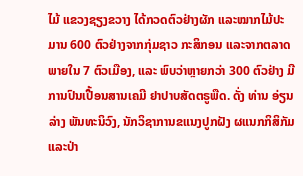ໄມ້ ແຂວງຊຽງຂວາງ ໄດ້ກວດຕົວຢ່າງຜັກ ແລະໝາກໄມ້ປະມານ 600 ຕົວຢ່າງຈາກກຸ່ມຊາວ ກະສິກອນ ແລະຈາກຕລາດພາຍໃນ 7 ຕົວເມືອງ, ແລະ ພົບວ່າຫຼາຍກວ່າ 300 ຕົວຢ່າງ ມີການປົນເປື້ອນສານເຄມີ ຢາປາບສັດຕຣູພືດ. ດັ່ງ ທ່ານ ອ່ຽນລ່າງ ພັນທະນິວົງ, ນັກວິຊາການຂແນງປູກຝັງ ຜແນກກິສິກັມແລະປ່າ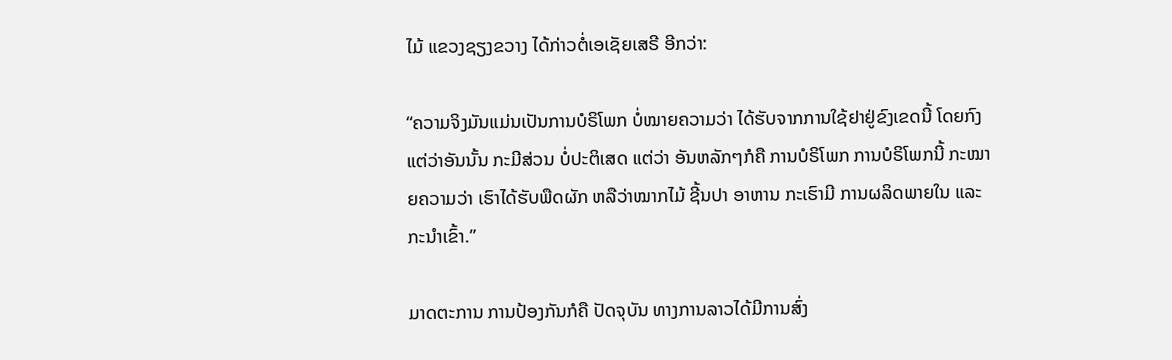ໄມ້ ແຂວງຊຽງຂວາງ ໄດ້ກ່າວຕໍ່ເອເຊັຍເສຣີ ອີກວ່າ:

“ຄວາມຈິງມັນແມ່ນເປັນການບໍຣິໂພກ ບໍ່ໝາຍຄວາມວ່າ ໄດ້ຮັບຈາກການໃຊ້ຢາຢູ່ຂົງເຂດນີ້ ໂດຍກົງ ແຕ່ວ່າອັນນັ້ນ ກະມີສ່ວນ ບໍ່ປະຕິເສດ ແຕ່ວ່າ ອັນຫລັກໆກໍຄື ການບໍຣິໂພກ ການບໍຣິໂພກນີ້ ກະໝາຍຄວາມວ່າ ເຮົາໄດ້ຮັບພືດຜັກ ຫລືວ່າໝາກໄມ້ ຊີ້ນປາ ອາຫານ ກະເຮົາມີ ການຜລິດພາຍໃນ ແລະກະນໍາເຂົ້າ.”

ມາດຕະການ ການປ້ອງກັນກໍຄື ປັດຈຸບັນ ທາງການລາວໄດ້ມີການສົ່ງ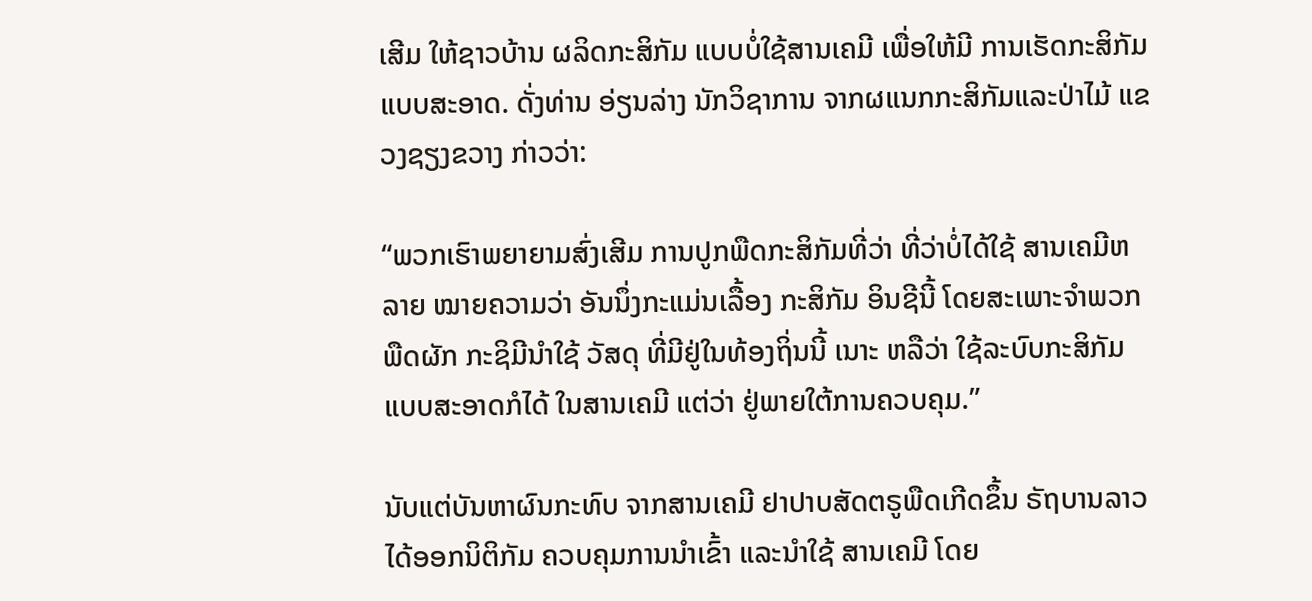ເສີມ ໃຫ້ຊາວບ້ານ ຜລິດກະສິກັມ ແບບບໍ່ໃຊ້ສານເຄມີ ເພື່ອໃຫ້ມີ ການເຮັດກະສິກັມແບບສະອາດ. ດັ່ງທ່ານ ອ່ຽນລ່າງ ນັກວິຊາການ ຈາກຜແນກກະສິກັມແລະປ່າໄມ້ ແຂວງຊຽງຂວາງ ກ່າວວ່າ:

“ພວກເຮົາພຍາຍາມສົ່ງເສີມ ການປູກພືດກະສິກັມທີ່ວ່າ ທີ່ວ່າບໍ່ໄດ້ໃຊ້ ສານເຄມີຫລາຍ ໝາຍຄວາມວ່າ ອັນນຶ່ງກະແມ່ນເລື້ອງ ກະສິກັມ ອິນຊີນີ້ ໂດຍສະເພາະຈໍາພວກ ພືດຜັກ ກະຊິມີນໍາໃຊ້ ວັສດຸ ທີ່ມີຢູ່ໃນທ້ອງຖິ່ນນີ້ ເນາະ ຫລືວ່າ ໃຊ້ລະບົບກະສິກັມ ແບບສະອາດກໍໄດ້ ໃນສານເຄມີ ແຕ່ວ່າ ຢູ່ພາຍໃຕ້ການຄວບຄຸມ.”

ນັບແຕ່ບັນຫາຜົນກະທົບ ຈາກສານເຄມີ ຢາປາບສັດຕຣູພືດເກີດຂຶ້ນ ຣັຖບານລາວ ໄດ້ອອກນິຕິກັມ ຄວບຄຸມການນໍາເຂົ້າ ແລະນໍາໃຊ້ ສານເຄມີ ໂດຍ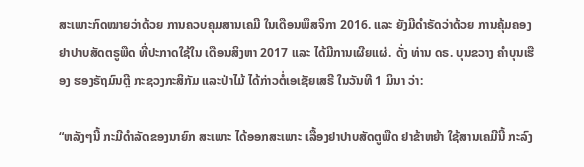ສະເພາະກົດໝາຍວ່າດ້ວຍ ການຄວບຄຸມສານເຄມີ ໃນເດືອນພຶສຈິກາ 2016. ແລະ ຍັງມີດໍາຣັດວ່າດ້ວຍ ການຄຸ້ມຄອງຢາປາບສັດຕຣູພືດ ທີ່ປະກາດໃຊ້ໃນ ເດືອນສິງຫາ 2017 ແລະ ໄດ້ມີການເຜີຍແຜ່. ດັ່ງ ທ່ານ ດຣ. ບຸນຂວາງ ຄໍາບຸນເຮືອງ ຮອງຣັຖມົນຕຼີ ກະຊວງກະສິກັມ ແລະປ່າໄມ້ ໄດ້ກ່າວຕໍ່ເອເຊັຍເສຣີ ໃນວັນທີ 1 ມິນາ ວ່າ:

“ຫລັງໆນີ້ ກະມີດໍາລັດຂອງນາຍົກ ສະເພາະ ໄດ້ອອກສະເພາະ ເລື້ອງຢາປາບສັດຕູພືດ ຢາຂ້າຫຍ້າ ໃຊ້ສານເຄມີນີ້ ກະລົງ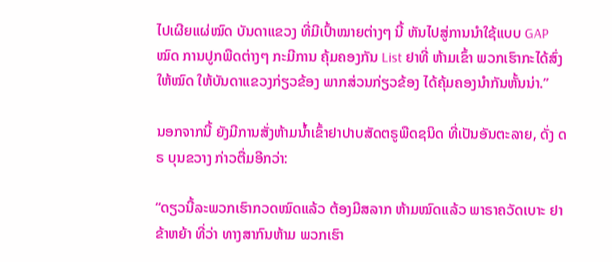ໄປເຜີຍແຜ່ໝົດ ບັນດາແຂວງ ທີ່ມີເປົ້າໝາຍຕ່າງໆ ນີ້ ຫັນໄປສູ່ການນໍາໃຊ້ແບບ GAP ໝົດ ການປູກພືດຕ່າງໆ ກະມີການ ຄຸ້ມຄອງກັນ List ຢາທີ່ ຫ້າມເຂົ້າ ພວກເຮົາກະໄດ້ສົ່ງໃຫ້ໝົດ ໃຫ້ບັນດາແຂວງກ່ຽວຂ້ອງ ພາກສ່ວນກ່ຽວຂ້ອງ ໄດ້ຄຸ້ມຄອງນໍາກັນຫັ້ນນ່າ.”

ນອກຈາກນີ້ ຍັງມີການສັ່ງຫ້າມນໍ້າເຂົ້າຢາປາບສັດຕຣູພືດຊນິດ ທີ່ເປັນອັນຕະລາຍ, ດັ່ງ ດຣ ບຸນຂວາງ ກ່າວຕື່ມອີກວ່າ:

“ດຽວນີ້ລະພວກເຮົາກວດໝົດແລ້ວ ຕ້ອງມີສລາກ ຫ້າມໝົດແລ້ວ ພາຣາຄວັດເບາະ ຢາຂ້າຫຍ້າ ທີ່ວ່າ ທາງສາກົນຫ້າມ ພວກເຮົາ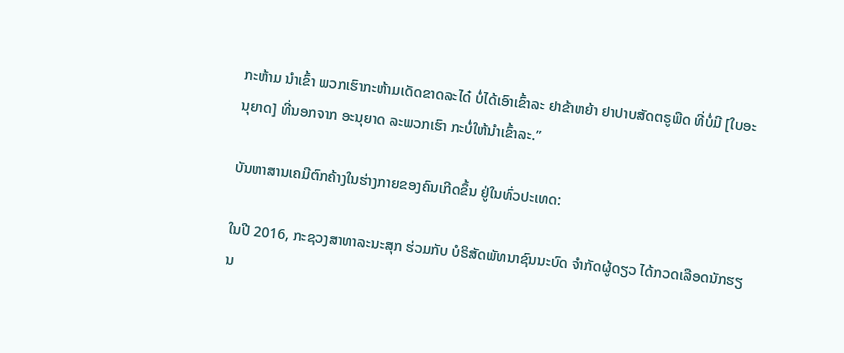ກະຫ້າມ ນໍາເຂົ້າ ພວກເຮົາກະຫ້າມເດັດຂາດລະໄດ໋ ບໍ່ໄດ້ເອົາເຂົ້າລະ ຢາຂ້າຫຍ້າ ຢາປາບສັດຕຣູພືດ ທີ່ບໍ່ມີ [ໃບອະນຸຍາດ] ທີ່ນອກຈາກ ອະນຸຍາດ ລະພວກເຮົາ ກະບໍ່ໃຫ້ນໍາເຂົ້າລະ.”

ບັນຫາສານເຄມີຕົກຄ້າງໃນຮ່າງກາຍຂອງຄົນເກີດຂຶ້ນ ຢູ່ໃນທົ່ວປະເທດ:

ໃນປີ 2016, ກະຊວງສາທາລະນະສຸກ ຮ່ວມກັບ ບໍຣິສັດພັທນາຊົນນະບົດ ຈໍາກັດຜູ້ດຽວ ໄດ້ກວດເລືອດນັກຮຽນ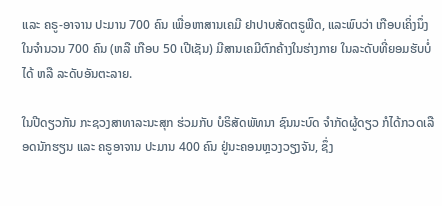ແລະ ຄຣູ-ອາຈານ ປະມານ 700 ຄົນ ເພື່ອຫາສານເຄມີ ຢາປາບສັດຕຣູພືດ, ແລະພົບວ່າ ເກືອບເຄິ່ງນຶ່ງ ໃນຈໍານວນ 700 ຄົນ (ຫລື ເກືອບ 50 ເປີເຊັນ) ມີສານເຄມີຕົກຄ້າງໃນຮ່າງກາຍ ໃນລະດັບທີ່ຍອມຮັບບໍ່ໄດ້ ຫລື ລະດັບອັນຕະລາຍ.

ໃນປີດຽວກັນ ກະຊວງສາທາລະນະສຸກ ຮ່ວມກັບ ບໍຣິສັດພັທນາ ຊົນນະບົດ ຈໍາກັດຜູ້ດຽວ ກໍໄດ້ກວດເລືອດນັກຮຽນ ແລະ ຄຣູອາຈານ ປະມານ 400 ຄົນ ຢູ່ນະຄອນຫຼວງວຽງຈັນ, ຊຶ່ງ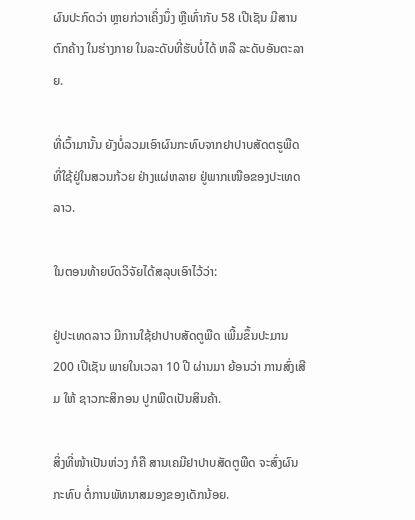ຜົນປະກົດວ່າ ຫຼາຍກ່ວາເຄິ່ງນຶ່ງ ຫຼືເທົ່າກັບ 58 ເປີເຊັນ ມີສານຕົກຄ້າງ ໃນຮ່າງກາຍ ໃນລະດັບທີ່ຮັບບໍ່ໄດ້ ຫລື ລະດັບອັນຕະລາຍ.

ທີ່ເວົ້າມານັ້ນ ຍັງບໍ່ລວມເອົາຜົນກະທົບຈາກຢາປາບສັດຕຣູພືດ ທີ່ໃຊ້ຢູ່ໃນສວນກ້ວຍ ຢ່າງແຜ່ຫລາຍ ຢູ່ພາກເໜືອຂອງປະເທດລາວ.

ໃນຕອນທ້າຍບົດວິຈັຍໄດ້ສລຸບເອົາໄວ້ວ່າ:

ຢູ່ປະເທດລາວ ມີການໃຊ້ຢາປາບສັດຕູພືດ ເພີ້ມຂຶ້ນປະມານ 200 ເປີເຊັນ ພາຍໃນເວລາ 10 ປີ ຜ່ານມາ ຍ້ອນວ່າ ການສົ່ງເສີມ ໃຫ້ ຊາວກະສິກອນ ປູກພືດເປັນສິນຄ້າ.

ສິ່ງທີ່ໜ້າເປັນຫ່ວງ ກໍຄື ສານເຄມີຢາປາບສັດຕູພືດ ຈະສົ່ງຜົນກະທົບ ຕໍ່ການພັທນາສມອງຂອງເດັກນ້ອຍ.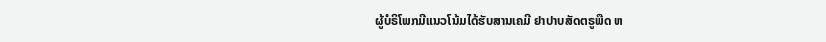ຜູ້ບໍຣິໂພກມີແນວໂນ້ມໄດ້ຮັບສານເຄມີ ຢາປາບສັດຕຣູພືດ ຫ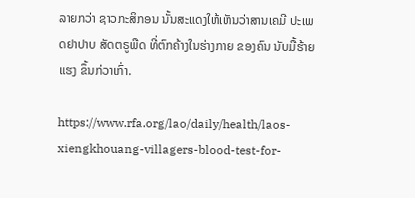ລາຍກວ່າ ຊາວກະສິກອນ ນັ້ນສະແດງໃຫ້ເຫັນວ່າສານເຄມີ ປະເພດຢາປາບ ສັດຕຣູພືດ ທີ່ຕົກຄ້າງໃນຮ່າງກາຍ ຂອງຄົນ ນັບມື້ຮ້າຍແຮງ ຂຶ້ນກ່ວາເກົ່າ.

https://www.rfa.org/lao/daily/health/laos-xiengkhouang-villagers-blood-test-for-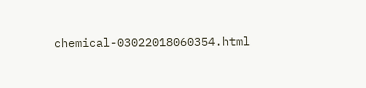chemical-03022018060354.html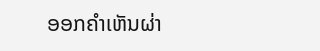ອອກຄຳເຫັນຜ່າ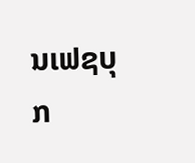ນເຟຊບຸກ